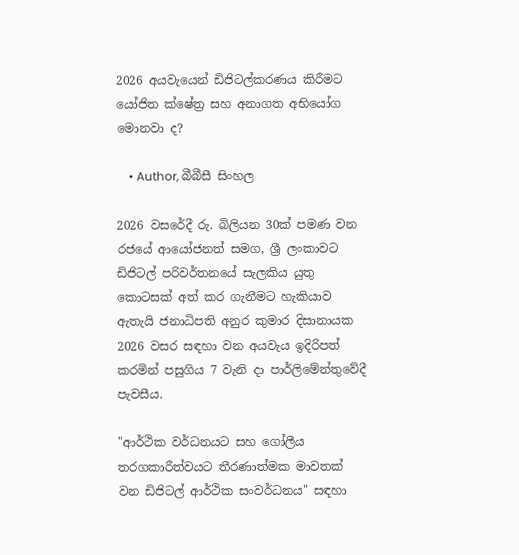2026 අයවැයෙන් ඩිජිටල්කරණය කිරීමට යෝජිත ක්ෂේත්‍ර සහ අනාගත අභියෝග මොනවා ද?

    • Author, බීබීසී සිංහල

2026 වසරේදී රු. බිලියන 30ක් පමණ වන රජයේ ආයෝජනත් සමග, ශ්‍රී ලංකාවට ඩිජිටල් පරිවර්තනයේ සැලකිය යුතු කොටසක් අත් කර ගැනීමට හැකියාව ඇතැයි ජනාධිපති අනුර කුමාර දිසානායක 2026 වසර සඳහා වන අයවැය ඉදිරිපත් කරමින් පසුගිය 7 වැනි දා පාර්ලිමේන්තුවේදී පැවසීය.

"ආර්ථික වර්ධනයට සහ ගෝලීය තරගකාරීත්වයට තීරණාත්මක මාවතක් වන ඩිජිටල් ආර්ථික සංවර්ධනය" සඳහා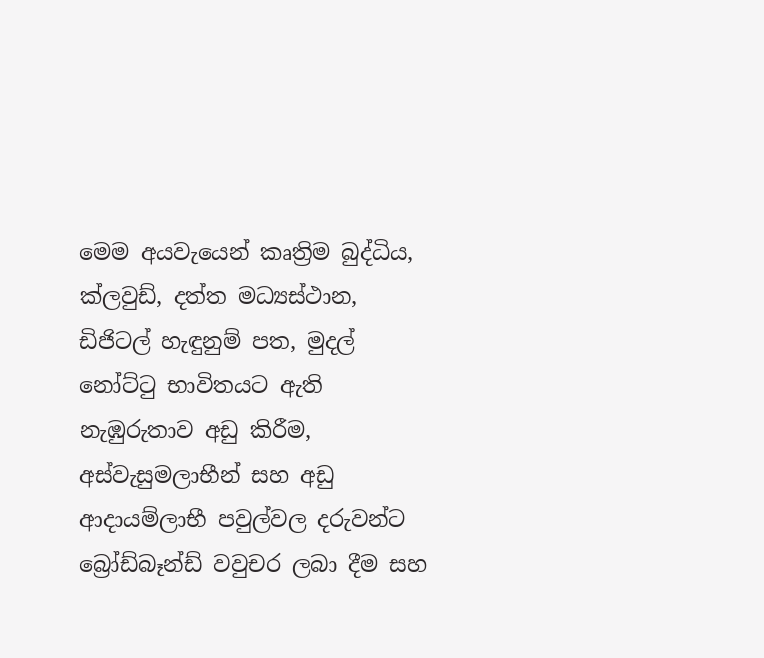මෙම අයවැයෙන් කෘත්‍රිම බුද්ධිය, ක්ලවුඩ්, දත්ත මධ්‍යස්ථාන, ඩිජිටල් හැඳුනුම් පත, මුදල් නෝට්ටු භාවිතයට ඇති නැඹුරුතාව අඩු කිරීම, අස්වැසුමලාභීන් සහ අඩු ආදායම්ලාභී පවුල්වල දරුවන්ට බ්‍රෝඩ්බෑන්ඩ් වවුචර ලබා දීම සහ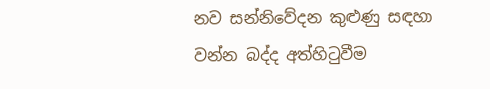නව සන්නිවේදන කුළුණු සඳහා වන්න බද්ද අත්හිටුවීම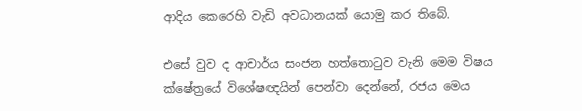ආදිය කෙරෙහි වැඩි අවධානයක් යොමු කර තිබේ.

එසේ වුව ද ආචාර්ය සංජන හත්තොටුව වැනි මෙම විෂය ක්ෂේත්‍රයේ විශේෂඥයින් පෙන්වා දෙන්නේ, රජය මෙය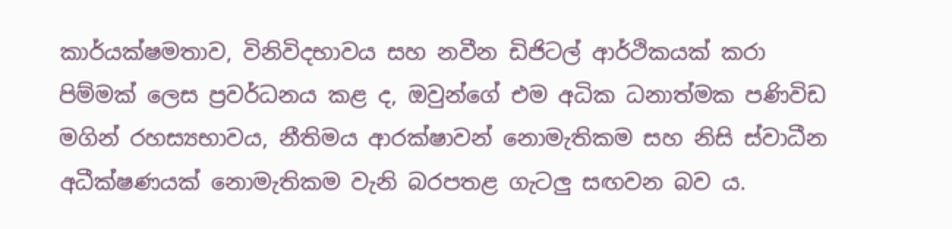කාර්යක්ෂමතාව, විනිවිදභාවය සහ නවීන ඩිජිටල් ආර්ථිකයක් කරා පිම්මක් ලෙස ප්‍රවර්ධනය කළ ද, ඔවුන්ගේ එම අධික ධනාත්මක පණිවිඩ මගින් රහස්‍යභාවය, නීතිමය ආරක්ෂාවන් නොමැතිකම සහ නිසි ස්වාධීන අධීක්ෂණයක් නොමැතිකම වැනි බරපතළ ගැටලු සඟවන බව ය.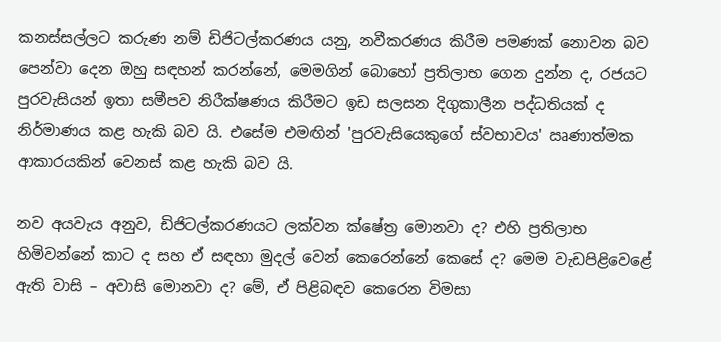කනස්සල්ලට කරුණ නම් ඩිජිටල්කරණය යනු, නවීකරණය කිරීම පමණක් නොවන බව පෙන්වා දෙන ඔහු සඳහන් කරන්නේ, මෙමගින් බොහෝ ප්‍රතිලාභ ගෙන දුන්න ද, රජයට පුරවැසියන් ඉතා සමීපව නිරීක්ෂණය කිරීමට ඉඩ සලසන දිගුකාලීන පද්ධතියක් ද නිර්මාණය කළ හැකි බව යි. එසේම එමඟින් 'පුරවැසියෙකුගේ ස්වභාවය' ඍණාත්මක ආකාරයකින් වෙනස් කළ හැකි බව යි.

නව අයවැය අනුව, ඩිජිටල්කරණයට ලක්වන ක්ෂේත්‍ර මොනවා ද? එහි ප්‍රතිලාභ හිමිවන්නේ කාට ද සහ ඒ සඳහා මුදල් වෙන් කෙරෙන්නේ කෙසේ ද? මෙම වැඩපිළිවෙළේ ඇති වාසි – අවාසි මොනවා ද? මේ, ඒ පිළිබඳව කෙරෙන විමසා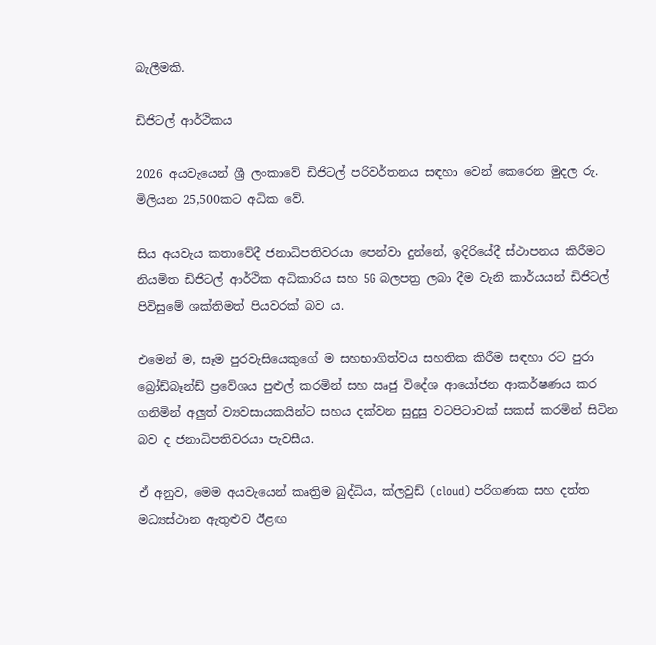බැලීමකි.

ඩිජිටල් ආර්ථිකය

2026 අයවැයෙන් ශ්‍රී ලංකාවේ ඩිජිටල් පරිවර්තනය සඳහා වෙන් කෙරෙන මුදල රු. මිලියන 25,500කට අධික වේ.

සිය අයවැය කතාවේදී ජනාධිපතිවරයා පෙන්වා දුන්නේ, ඉදිරියේදී ස්ථාපනය කිරීමට නියමිත ඩිජිටල් ආර්ථික අධිකාරිය සහ 5G බලපත්‍ර ලබා දීම වැනි කාර්යයන් ඩිජිටල් පිවිසුමේ ශක්තිමත් පියවරක් බව ය.

එමෙන් ම, සෑම පුරවැසියෙකුගේ ම සහභාගිත්වය සහතික කිරීම සඳහා රට පුරා බ්‍රෝඩ්බෑන්ඩ් ප්‍රවේශය පුළුල් කරමින් සහ ඍජු විදේශ ආයෝජන ආකර්ෂණය කර ගනිමින් අලුත් ව්‍යවසායකයින්ට සහය දක්වන සුදුසු වටපිටාවක් සකස් කරමින් සිටින බව ද ජනාධිපතිවරයා පැවසීය.

ඒ අනුව, මෙම අයවැයෙන් කෘත්‍රිම බුද්ධිය, ක්ලවුඩ් (cloud) පරිගණක සහ දත්ත මධ්‍යස්ථාන ඇතුළුව ඊළඟ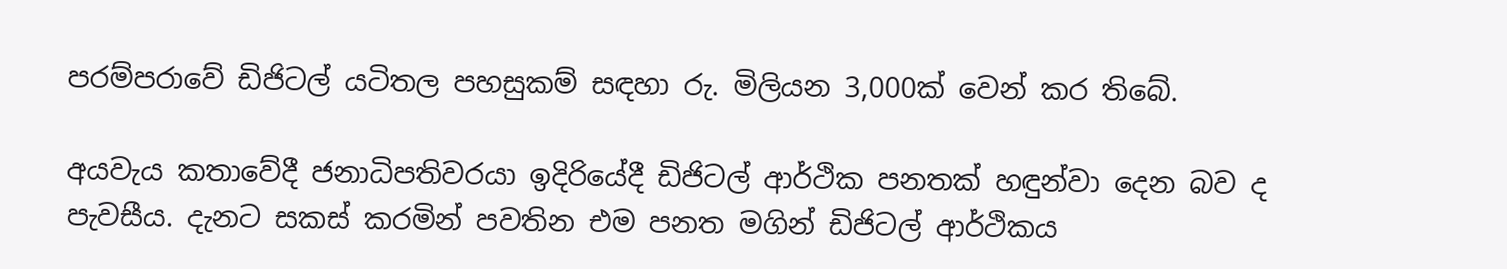පරම්පරාවේ ඩිජිටල් යටිතල පහසුකම් සඳහා රු. මිලියන 3,000ක් වෙන් කර තිබේ.

අයවැය කතාවේදී ජනාධිපතිවරයා ඉදිරියේදී ඩිජිටල් ආර්ථික පනතක් හඳුන්වා දෙන බව ද පැවසීය. දැනට සකස් කරමින් පවතින එම පනත මගින් ඩිජිටල් ආර්ථිකය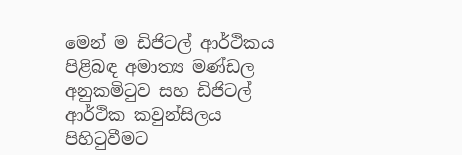මෙන් ම ඩිජිටල් ආර්ථිකය පිළිබඳ අමාත්‍ය මණ්ඩල අනුකමිටුව සහ ඩිජිටල් ආර්ථික කවුන්සිලය පිහිටුවීමට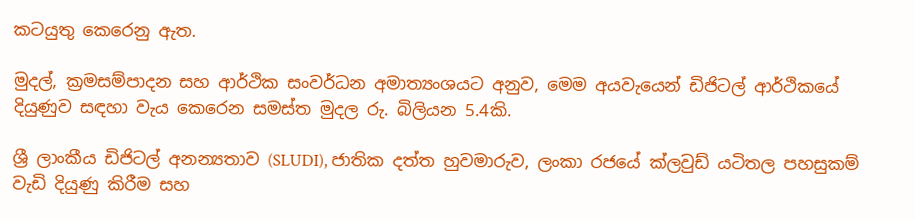කටයුතු කෙරෙනු ඇත.

මුදල්, ක්‍රමසම්පාදන සහ ආර්ථික සංවර්ධන අමාත්‍යංශයට අනුව, මෙම අයවැයෙන් ඩිජිටල් ආර්ථිකයේ දියුණුව සඳහා වැය කෙරෙන සමස්ත මුදල රු. බිලියන 5.4කි.

ශ්‍රී ලාංකීය ඩිජිටල් අනන්‍යතාව (SLUDI), ජාතික දත්ත හුවමාරුව, ලංකා රජයේ ක්ලවුඩ් යටිතල පහසුකම් වැඩි දියුණු කිරීම සහ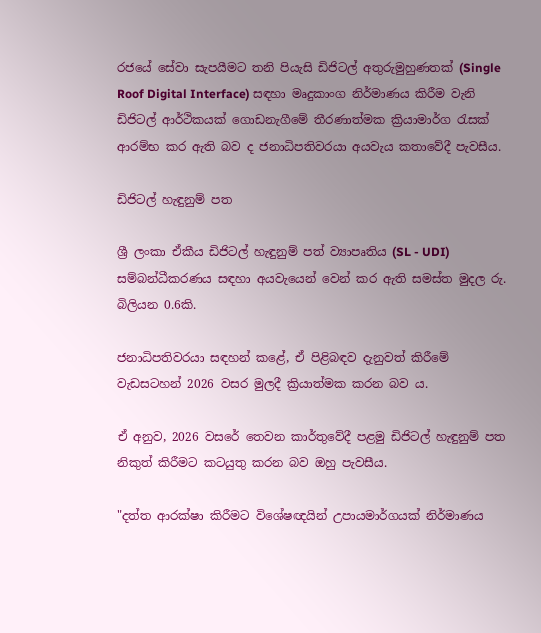රජයේ සේවා සැපයීමට තනි පියැසි ඩිජිටල් අතුරුමුහුණතක් (Single Roof Digital Interface) සඳහා මෘදුකාංග නිර්මාණය කිරීම වැනි ඩිජිටල් ආර්ථිකයක් ගොඩනැගීමේ තීරණාත්මක ක්‍රියාමාර්ග රැසක් ආරම්භ කර ඇති බව ද ජනාධිපතිවරයා අයවැය කතාවේදී පැවසීය.

ඩිජිටල් හැඳුනුම් පත

ශ්‍රී ලංකා ඒකීය ඩිජිටල් හැඳුනුම් පත් ව්‍යාපෘතිය (SL - UDI) සම්බන්ධීකරණය සඳහා අයවැයෙන් වෙන් කර ඇති සමස්ත මුදල රු. බිලියන 0.6කි.

ජනාධිපතිවරයා සඳහන් කළේ, ඒ පිළිබඳව දැනුවත් කිරීමේ වැඩසටහන් 2026 වසර මුලදී ක්‍රියාත්මක කරන බව ය.

ඒ අනුව, 2026 වසරේ තෙවන කාර්තුවේදී පළමු ඩිජිටල් හැඳුනුම් පත නිකුත් කිරීමට කටයුතු කරන බව ඔහු පැවසීය.

"දත්ත ආරක්ෂා කිරීමට විශේෂඥයින් උපායමාර්ගයක් නිර්මාණය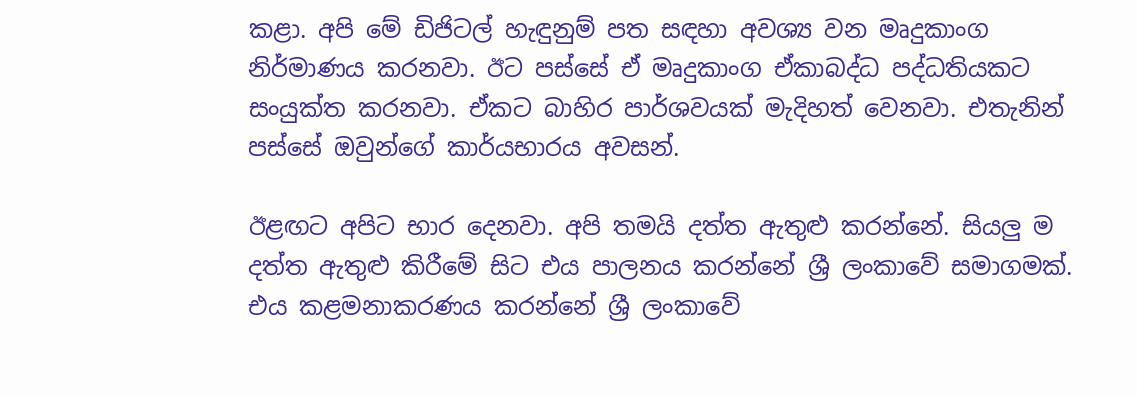කළා. අපි මේ ඩිජිටල් හැඳුනුම් පත සඳහා අවශ්‍ය වන මෘදුකාංග නිර්මාණය කරනවා. ඊට පස්සේ ඒ මෘදුකාංග ඒකාබද්ධ පද්ධතියකට සංයුක්ත කරනවා. ඒකට බාහිර පාර්ශවයක් මැදිහත් වෙනවා. එතැනින් පස්සේ ඔවුන්ගේ කාර්යභාරය අවසන්.

ඊළඟට අපිට භාර දෙනවා. අපි තමයි දත්ත ඇතුළු කරන්නේ. සියලු ම දත්ත ඇතුළු කිරීමේ සිට එය පාලනය කරන්නේ ශ්‍රී ලංකාවේ සමාගමක්. එය කළමනාකරණය කරන්නේ ශ්‍රී ලංකාවේ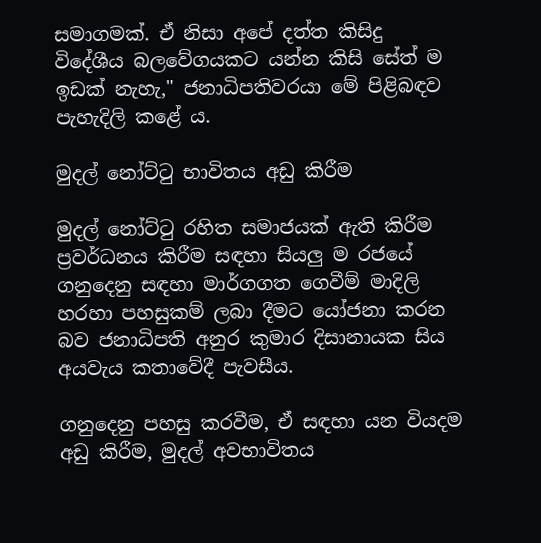සමාගමක්. ඒ නිසා අපේ දත්ත කිසිදු විදේශීය බලවේගයකට යන්න කිසි සේත් ම ඉඩක් නැහැ," ජනාධිපතිවරයා මේ පිළිබඳව පැහැදිලි කළේ ය.

මුදල් නෝට්ටු භාවිතය අඩු කිරීම

මුදල් නෝට්ටු රහිත සමාජයක් ඇති කිරීම ප්‍රවර්ධනය කිරීම සඳහා සියලු ම රජයේ ගනුදෙනු සඳහා මාර්ගගත ගෙවීම් මාදිලි හරහා පහසුකම් ලබා දීමට යෝජනා කරන බව ජනාධිපති අනුර කුමාර දිසානායක සිය අයවැය කතාවේදී පැවසීය.

ගනුදෙනු පහසු කරවීම, ඒ සඳහා යන වියදම අඩු කිරීම, මුදල් අවභාවිතය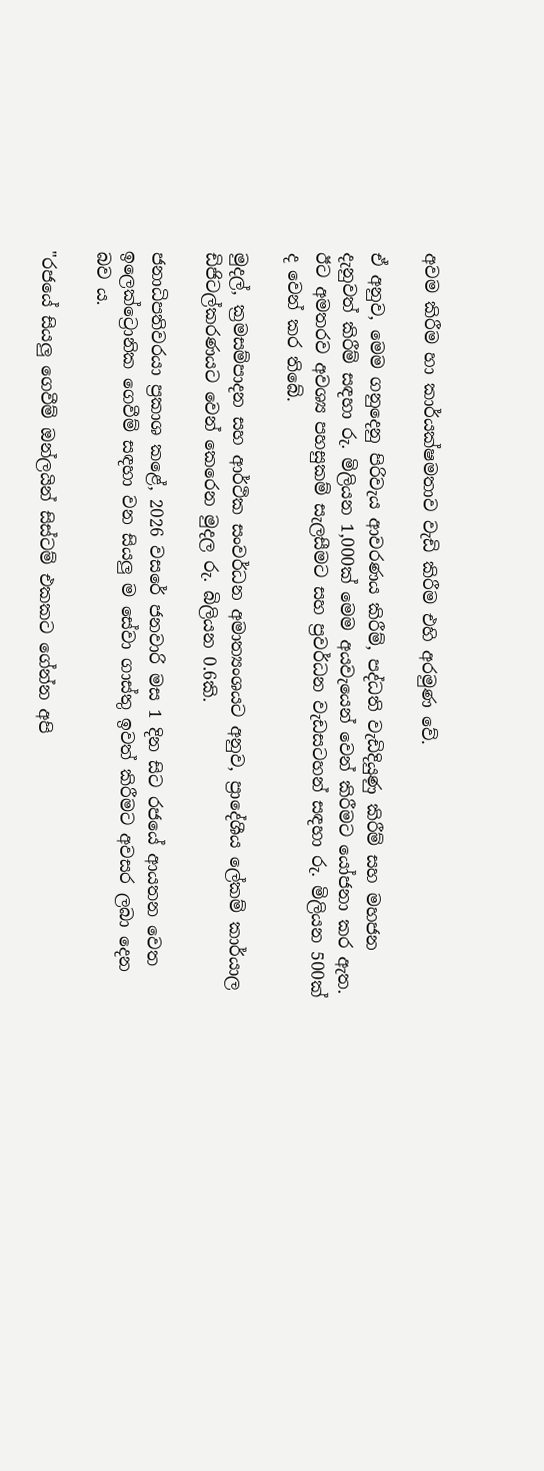අවම කිරීම හා කාර්යක්ෂමතාව වැඩි කිරීම එහි අරමුණ වේ.

ඒ අනුව, මෙම ගනුදෙනු පිරිවැය ආවරණය කිරීම්, පද්ධති වැඩිදියුණු කිරීම් සහ මහජන දැනුවත් කිරීම් සඳහා රු. මිලියන 1,000ක් මෙම අයවැයෙන් වෙන් කිරීමට යෝජනා කර ඇත. ඊට අමතරව අවශ්‍ය පහසුකම් සැලසීමට සහ ප්‍රවර්ධන වැඩසටහන් සඳහා රු. මිලියන 500ක් ද වෙන් කර තිබේ.

මුදල්, ක්‍රමසම්පාදන සහ ආර්ථික සංවර්ධන අමාත්‍යංශයට අනුව, ප්‍රාදේශීය ලේකම් කාර්යාල ඩිජිටල්කරණයට වෙන් කෙරෙන මුදල රු. බිලියන 0.6කි.

ජනාධිපතිවරයා ප්‍රකාශ කළේ, 2026 වසරේ ජනවාරි මස 1 දින සිට රජයේ ආයතන වෙත ඉලෙක්ට්‍රොනික ගෙවීම් සඳහා වන සියලු ම සේවා ගාස්තු ඉවත් කිරීමට අවසර ලබා දෙන බව ය.

"රජයේ සියලු ගෙවීම් ඔන්ලයින් සිස්ටම් එකකට ගේන්න අපි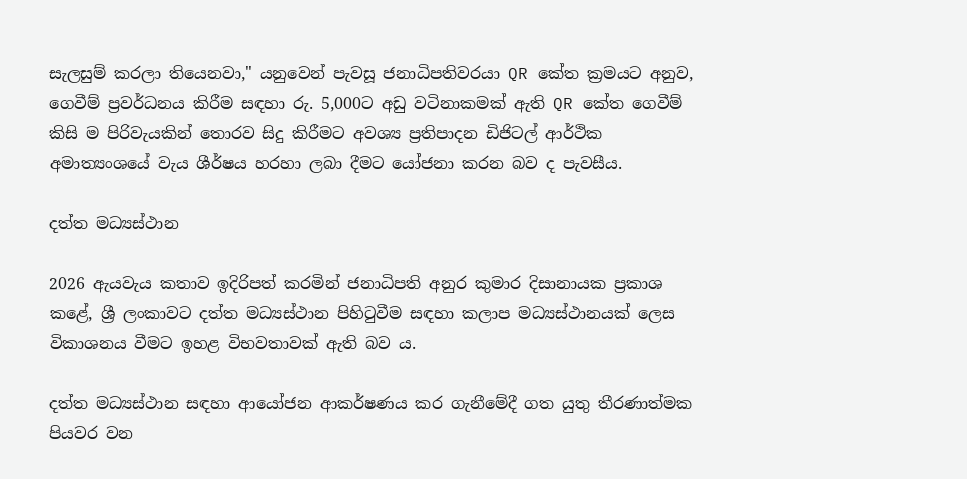සැලසුම් කරලා තියෙනවා," යනුවෙන් පැවසූ ජනාධිපතිවරයා QR කේත ක්‍රමයට අනුව, ගෙවීම් ප්‍රවර්ධනය කිරීම සඳහා රු. 5,000ට අඩු වටිනාකමක් ඇති QR කේත ගෙවීම් කිසි ම පිරිවැයකින් තොරව සිදු කිරීමට අවශ්‍ය ප්‍රතිපාදන ඩිජිටල් ආර්ථික අමාත්‍යංශයේ වැය ශීර්ෂය හරහා ලබා දීමට යෝජනා කරන බව ද පැවසීය.

දත්ත මධ්‍යස්ථාන

2026 ඇයවැය කතාව ඉදිරිපත් කරමින් ජනාධිපති අනුර කුමාර දිසානායක ප්‍රකාශ කළේ, ශ්‍රී ලංකාවට දත්ත මධ්‍යස්ථාන පිහිටුවීම සඳහා කලාප මධ්‍යස්ථානයක් ලෙස විකාශනය වීමට ඉහළ විභවතාවක් ඇති බව ය.

දත්ත මධ්‍යස්ථාන සඳහා ආයෝජන ආකර්ෂණය කර ගැනීමේදී ගත යුතු තීරණාත්මක පියවර වන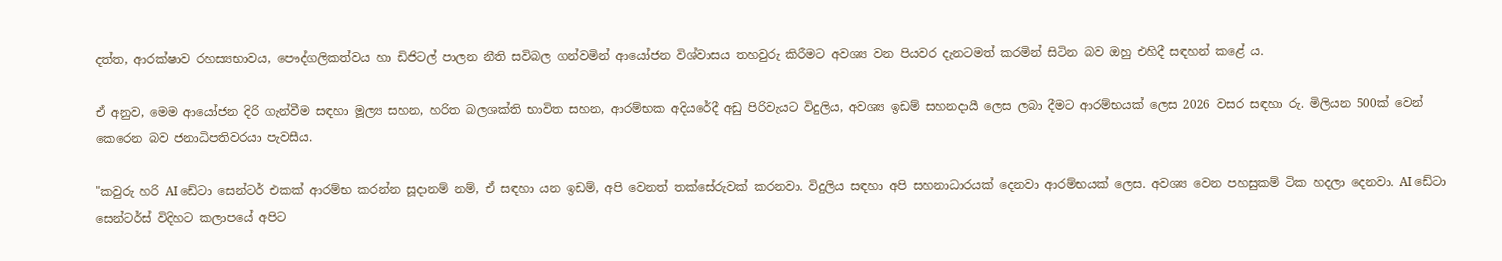දත්ත, ආරක්ෂාව රහස්‍යභාවය, පෞද්ගලිකත්වය හා ඩිජිටල් පාලන නීති සවිබල ගන්වමින් ආයෝජන විශ්වාසය තහවුරු කිරීමට අවශ්‍ය වන පියවර දැනටමත් කරමින් සිටින බව ඔහු එහිදී සඳහන් කළේ ය.

ඒ අනුව, මෙම ආයෝජන දිරි ගැන්වීම සඳහා මූල්‍ය සහන, හරිත බලශක්ති භාවිත සහන, ආරම්භක අදියරේදී අඩු පිරිවැයට විදුලිය, අවශ්‍ය ඉඩම් සහනදායී ලෙස ලබා දීමට ආරම්භයක් ලෙස 2026 වසර සඳහා රු. මිලියන 500ක් වෙන් කෙරෙන බව ජනාධිපතිවරයා පැවසීය.

"කවුරු හරි AI ඩේටා සෙන්ටර් එකක් ආරම්භ කරන්න සූදානම් නම්, ඒ සඳහා යන ඉඩම්, අපි වෙනත් තක්සේරුවක් කරනවා. විදුලිය සඳහා අපි සහනාධාරයක් දෙනවා ආරම්භයක් ලෙස. අවශ්‍ය වෙන පහසුකම් ටික හදලා දෙනවා. AI ඩේටා සෙන්ටර්ස් විදිහට කලාපයේ අපිට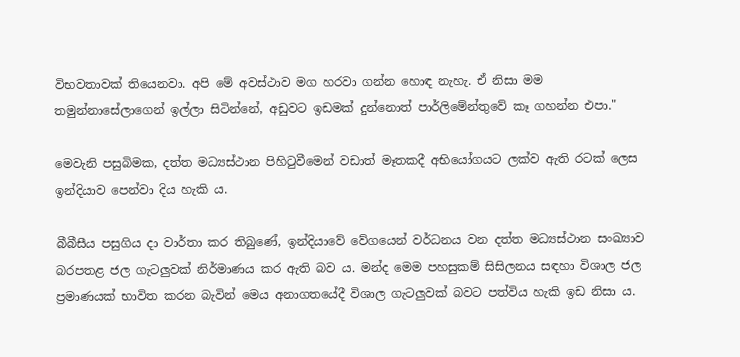විභවතාවක් තියෙනවා. අපි මේ අවස්ථාව මග හරවා ගන්න හොඳ නැහැ. ඒ නිසා මම තමුන්නාසේලාගෙන් ඉල්ලා සිටින්නේ, අඩුවට ඉඩමක් දුන්නොත් පාර්ලිමේන්තුවේ කෑ ගහන්න එපා."

මෙවැනි පසුබිමක, දත්ත මධ්‍යස්ථාන පිහිටුවීමෙන් වඩාත් මෑතකදී අභියෝගයට ලක්ව ඇති රටක් ලෙස ඉන්දියාව පෙන්වා දිය හැකි ය.

බීබීසීය පසුගිය දා වාර්තා කර තිබුණේ, ඉන්දියාවේ වේගයෙන් වර්ධනය වන දත්ත මධ්‍යස්ථාන සංඛ්‍යාව බරපතළ ජල ගැටලුවක් නිර්මාණය කර ඇති බව ය. මන්ද මෙම පහසුකම් සිසිලනය සඳහා විශාල ජල ප්‍රමාණයක් භාවිත කරන බැවින් මෙය අනාගතයේදී විශාල ගැටලුවක් බවට පත්විය හැකි ඉඩ නිසා ය.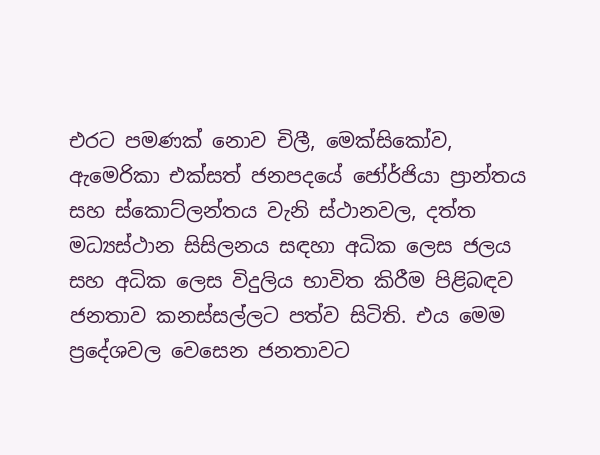එරට පමණක් නොව චිලී, මෙක්සිකෝව, ඇමෙරිකා එක්සත් ජනපදයේ ජෝර්ජියා ප්‍රාන්තය සහ ස්කොට්ලන්තය වැනි ස්ථානවල, දත්ත මධ්‍යස්ථාන සිසිලනය සඳහා අධික ලෙස ජලය සහ අධික ලෙස විදුලිය භාවිත කිරීම පිළිබඳව ජනතාව කනස්සල්ලට පත්ව සිටිති. එය මෙම ප්‍රදේශවල වෙසෙන ජනතාවට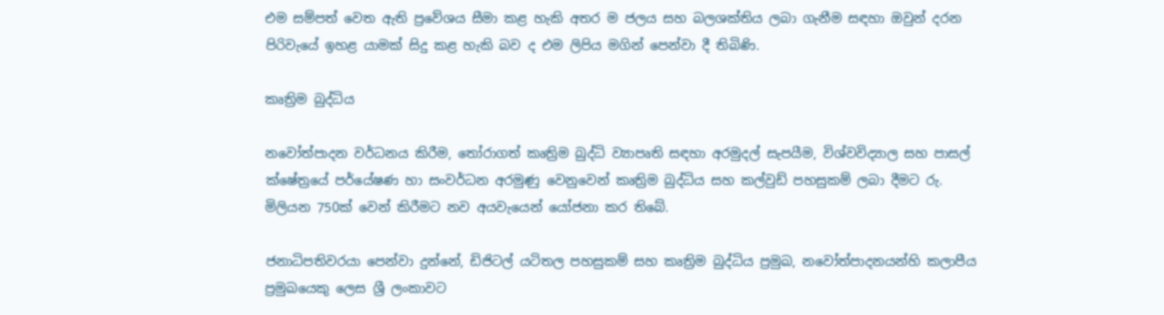එම සම්පත් වෙත ඇති ප්‍රවේශය සීමා කළ හැකි අතර ම ජලය සහ බලශක්තිය ලබා ගැනීම සඳහා ඔවුන් දරන පිරිවැයේ ඉහළ යාමක් සිදු කළ හැකි බව ද එම ලිපිය මගින් පෙන්වා දී තිබිණි.

කෘත්‍රිම බුද්ධිය

නවෝත්පාදන වර්ධනය කිරීම, තෝරාගත් කෘත්‍රිම බුද්ධි ව්‍යාපෘති සඳහා අරමුදල් සැපයීම, විශ්වවිද්‍යාල සහ පාසල් ක්ෂේත්‍රයේ පර්යේෂණ හා සංවර්ධන අරමුණු වෙනුවෙන් කෘත්‍රිම බුද්ධිය සහ කල්වුඩ් පහසුකම් ලබා දීමට රු. මිලියන 750ක් වෙන් කිරීමට නව අයවැයෙන් යෝජනා කර තිබේ.

ජනාධිපතිවරයා පෙන්වා දුන්නේ, ඩිජිටල් යටිතල පහසුකම් සහ කෘත්‍රිම බුද්ධිය ප්‍රමුඛ, නවෝත්පාදනයන්හි කලාපීය ප්‍රමුඛයෙකු ලෙස ශ්‍රී ලංකාවට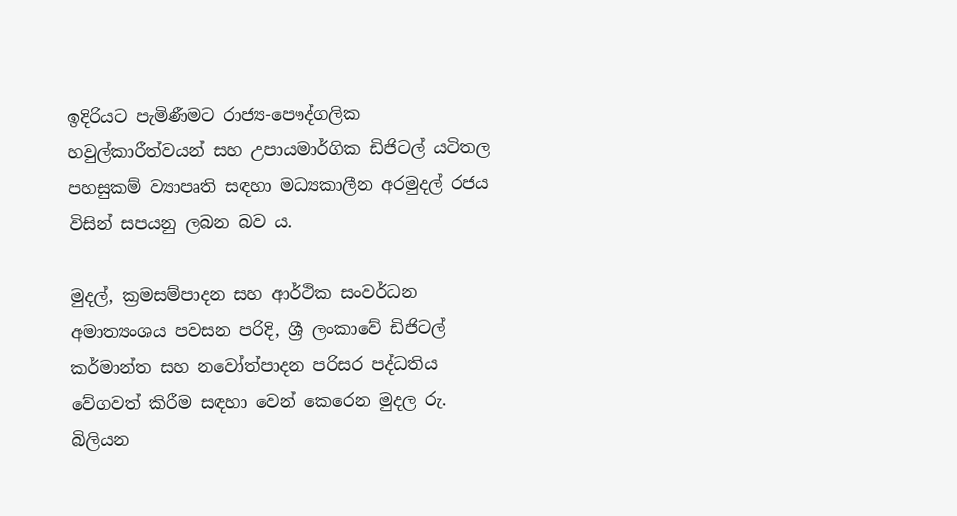ඉදිරියට පැමිණීමට රාජ්‍ය-පෞද්ගලික හවුල්කාරීත්වයන් සහ උපායමාර්ගික ඩිජිටල් යටිතල පහසුකම් ව්‍යාපෘති සඳහා මධ්‍යකාලීන අරමුදල් රජය විසින් සපයනු ලබන බව ය.

මුදල්, ක්‍රමසම්පාදන සහ ආර්ථික සංවර්ධන අමාත්‍යංශය පවසන පරිදි, ශ්‍රී ලංකාවේ ඩිජිටල් කර්මාන්ත සහ නවෝත්පාදන පරිසර පද්ධතිය වේගවත් කිරීම සඳහා වෙන් කෙරෙන මුදල රු. බිලියන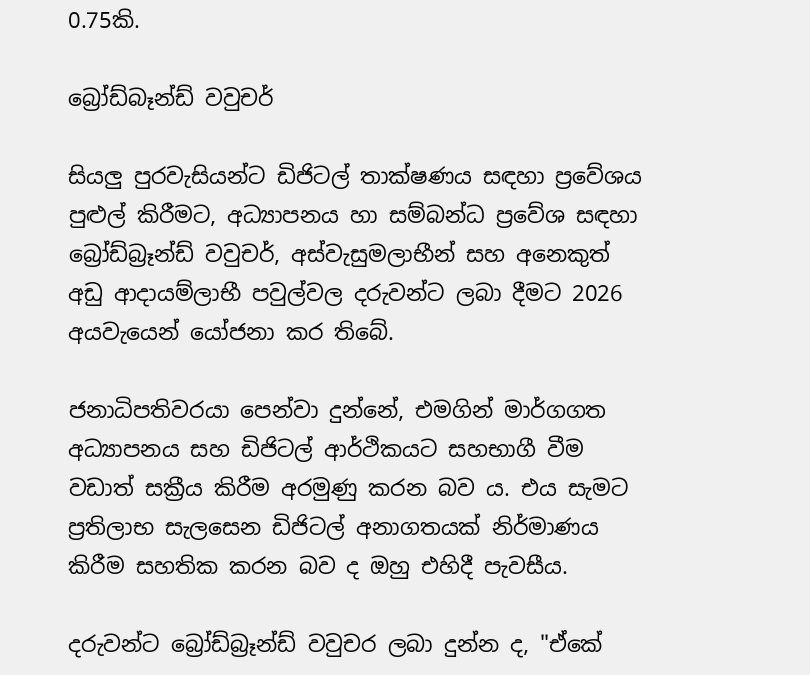0.75කි.

බ්‍රෝඩ්බෑන්ඩ් වවුචර්

සියලු පුරවැසියන්ට ඩිජිටල් තාක්ෂණය සඳහා ප්‍රවේශය පුළුල් කිරීමට, අධ්‍යාපනය හා සම්බන්ධ ප්‍රවේශ සඳහා බ්‍රෝඩ්බ්‍රෑන්ඩ් වවුචර්, අස්වැසුමලාභීන් සහ අනෙකුත් අඩු ආදායම්ලාභී පවුල්වල දරුවන්ට ලබා දීමට 2026 අයවැයෙන් යෝජනා කර තිබේ.

ජනාධිපතිවරයා පෙන්වා දුන්නේ, එමගින් මාර්ගගත අධ්‍යාපනය සහ ඩිජිටල් ආර්ථිකයට සහභාගී වීම වඩාත් සක්‍රීය කිරීම අරමුණු කරන බව ය. එය සැමට ප්‍රතිලාභ සැලසෙන ඩිජිටල් අනාගතයක් නිර්මාණය කිරීම සහතික කරන බව ද ඔහු එහිදී පැවසීය.

දරුවන්ට බ්‍රෝඩ්බ්‍රෑන්ඩ් වවුචර ලබා දුන්න ද, "ඒකේ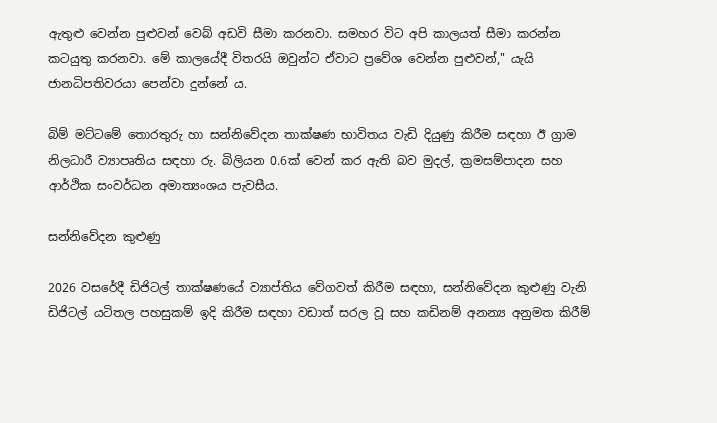ඇතුළු වෙන්න පුළුවන් වෙබ් අඩවි සීමා කරනවා. සමහර විට අපි කාලයත් සීමා කරන්න කටයුතු කරනවා. මේ කාලයේදී විතරයි ඔවුන්ට ඒවාට ප්‍රවේශ වෙන්න පුළුවන්," යැයි ජානධිපතිවරයා පෙන්වා දුන්නේ ය.

බිම් මට්ටමේ තොරතුරු හා සන්නිවේදන තාක්ෂණ භාවිතය වැඩි දියුණු කිරීම සඳහා ඊ ග්‍රාම නිලධාරී ව්‍යාපෘතිය සඳහා රු. බිලියන 0.6ක් වෙන් කර ඇති බව මුදල්, ක්‍රමසම්පාදන සහ ආර්ථික සංවර්ධන අමාත්‍යංශය පැවසීය.

සන්නිවේදන කුළුණු

2026 වසරේදී ඩිජිටල් තාක්ෂණයේ ව්‍යාප්තිය වේගවත් කිරීම සඳහා, සන්නිවේදන කුළුණු වැනි ඩිජිටල් යටිතල පහසුකම් ඉදි කිරීම සඳහා වඩාත් සරල වූ සහ කඩිනම් අනන්‍ය අනුමත කිරීම්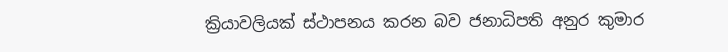ක්‍රියාවලියක් ස්ථාපනය කරන බව ජනාධිපති අනුර කුමාර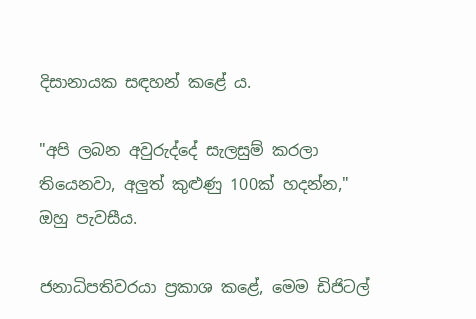දිසානායක සඳහන් කළේ ය.

"අපි ලබන අවුරුද්දේ සැලසුම් කරලා තියෙනවා, අලුත් කුළුණු 100ක් හදන්න," ඔහු පැවසීය.

ජනාධිපතිවරයා ප්‍රකාශ කළේ, මෙම ඩිජිටල්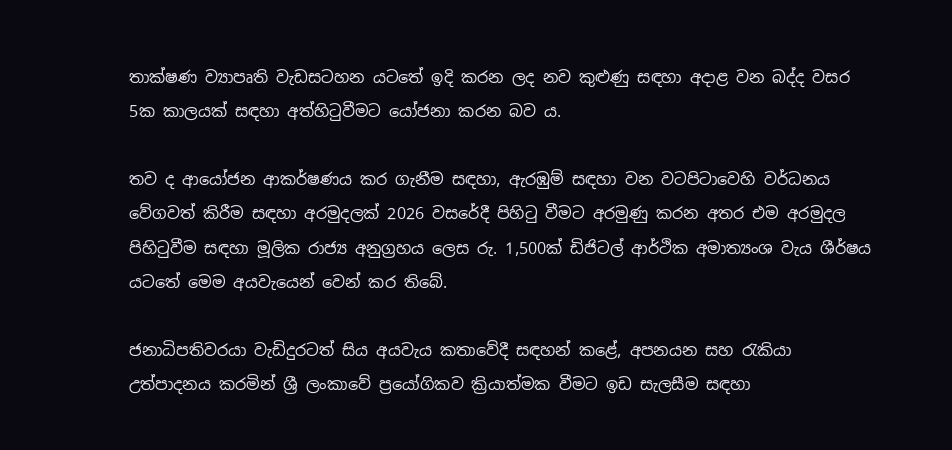තාක්ෂණ ව්‍යාපෘති වැඩසටහන යටතේ ඉදි කරන ලද නව කුළුණු සඳහා අදාළ වන බද්ද වසර 5ක කාලයක් සඳහා අත්හිටුවීමට යෝජනා කරන බව ය.

තව ද ආයෝජන ආකර්ෂණය කර ගැනීම සඳහා, ඇරඹුම් සඳහා වන වටපිටාවෙහි වර්ධනය වේගවත් කිරීම සඳහා අරමුදලක් 2026 වසරේදී පිහිටු වීමට අරමුණු කරන අතර එම අරමුදල පිහිටුවීම සඳහා මූලික රාජ්‍ය අනුග්‍රහය ලෙස රු. 1,500ක් ඩිජිටල් ආර්ථික අමාත්‍යංශ වැය ශීර්ෂය යටතේ මෙම අයවැයෙන් වෙන් කර තිබේ.

ජනාධිපතිවරයා වැඩිදුරටත් සිය අයවැය කතාවේදී සඳහන් කළේ, අපනයන සහ රැකියා උත්පාදනය කරමින් ශ්‍රී ලංකාවේ ප්‍රයෝගිකව ක්‍රියාත්මක වීමට ඉඩ සැලසීම සඳහා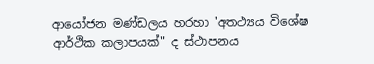ආයෝජන මණ්ඩලය හරහා 'අ‍තථ්‍යය විශේෂ ආර්ථික කලාපයක්" ද ස්ථාපනය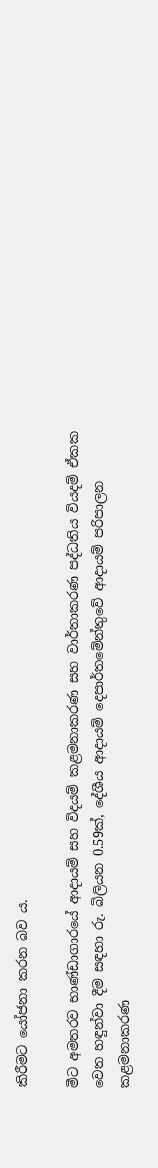කිරීමට යෝජනා කරන බව ය.

මීට අමතරව භාණ්ඩාගාරයේ ආදායම් සහ විදයම් කළමනාකරණ සහ වාර්තාකරණ පද්ධතිය වියදම් ඒකක වෙත හඳුන්වා දීම සඳහා රු. බිලියන 0.59ක්, දේශීය ආදායම් දෙපාර්තමේන්තුවේ ආදායම් පරිපාලන කළමනාකරණ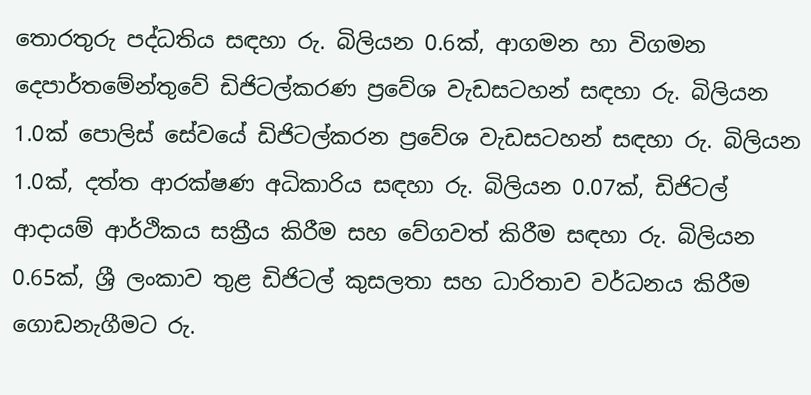තොරතුරු පද්ධතිය සඳහා රු. බිලියන 0.6ක්, ආගමන හා විගමන දෙපාර්තමේන්තුවේ ඩිජිටල්කරණ ප්‍රවේශ වැඩසටහන් සඳහා රු. බිලියන 1.0ක් පොලිස් සේවයේ ඩිජිටල්කරන ප්‍රවේශ වැඩසටහන් සඳහා රු. බිලියන 1.0ක්, දත්ත ආරක්ෂණ අධිකාරිය සඳහා රු. බිලියන 0.07ක්, ඩිජිටල් ආදායම් ආර්ථිකය සක්‍රීය කිරීම සහ වේගවත් කිරීම සඳහා රු. බිලියන 0.65ක්, ශ්‍රී ලංකාව තුළ ඩිජිටල් කුසලතා සහ ධාරිතාව වර්ධනය කිරීම ගොඩනැගීමට රු.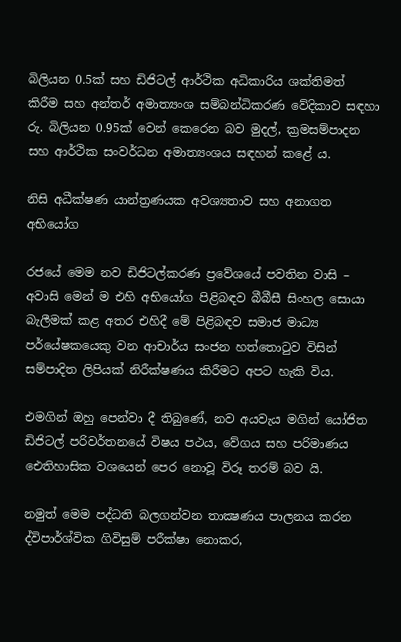බිලියන 0.5ක් සහ ඩිජිටල් ආර්ථික අධිකාරිය ශක්තිමත් කිරීම සහ අන්තර් අමාත්‍යංශ සම්බන්ධිකරණ වේදිකාව සඳහා රු. බිලියන 0.95ක් වෙන් කෙරෙන බව මුදල්, ක්‍රමසම්පාදන සහ ආර්ථික සංවර්ධන අමාත්‍යංශය සඳහන් කළේ ය.

නිසි අධීක්ෂණ යාන්ත්‍රණයක අවශ්‍යතාව සහ අනාගත අභියෝග

රජයේ මෙම නව ඩිජිටල්කරණ ප්‍රවේශයේ පවතින වාසි – අවාසි මෙන් ම එහි අභියෝග පිළිබඳව බීබීසී සිංහල සොයා බැලීමක් කළ අතර එහිදී මේ පිළිබඳව සමාජ මාධ්‍ය පර්යේෂකයෙකු වන ආචාර්ය සංජන හත්තොටුව විසින් සම්පාදිත ලිපියක් නිරීක්ෂණය කිරීමට අපට හැකි විය.

එමගින් ඔහු පෙන්වා දී තිබුණේ, නව අයවැය මගින් යෝජිත ඩිජිටල් පරිවර්තනයේ විෂය පථය, වේගය සහ පරිමාණය ඓතිහාසික වශයෙන් පෙර නොවූ විරූ තරම් බව යි.

නමුත් මෙම පද්ධති බලගන්වන තාක්‍ෂණය පාලනය කරන ද්විපාර්ශ්වික ගිවිසුම් පරීක්ෂා නොකර,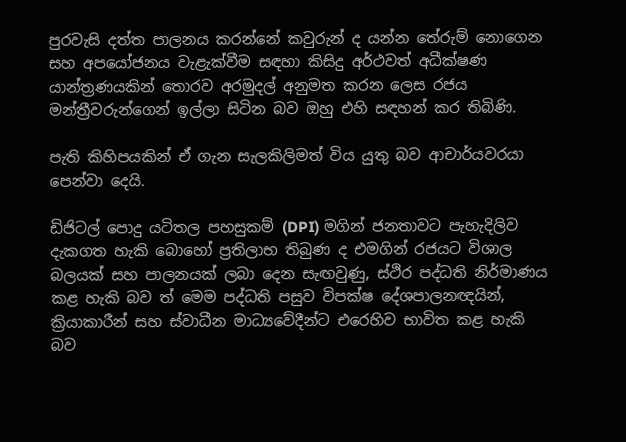පුරවැසි දත්ත පාලනය කරන්නේ කවුරුන් ද යන්න තේරුම් නොගෙන සහ අපයෝජනය වැළැක්වීම සඳහා කිසිදු අර්ථවත් අධීක්ෂණ යාන්ත්‍රණයකින් තොරව අරමුදල් අනුමත කරන ලෙස රජය මන්ත්‍රීවරුන්ගෙන් ඉල්ලා සිටින බව ඔහු එහි සඳහන් කර තිබිණි.

පැති කිහිපයකින් ඒ ගැන සැලකිලිමත් විය යුතු බව ආචාර්යවරයා පෙන්වා දෙයි.

ඩිජිටල් පොදු යටිතල පහසුකම් (DPI) මගින් ජනතාවට පැහැදිලිව දැකගත හැකි බොහෝ ප්‍රතිලාභ තිබුණ ද එමගින් රජයට විශාල බලයක් සහ පාලනයක් ලබා දෙන සැඟවුණු, ස්ථිර පද්ධති නිර්මාණය කළ හැකි බව ත් මෙම පද්ධති පසුව විපක්ෂ දේශපාලනඥයින්, ක්‍රියාකාරීන් සහ ස්වාධීන මාධ්‍යවේදීන්ට එරෙහිව භාවිත කළ හැකි බව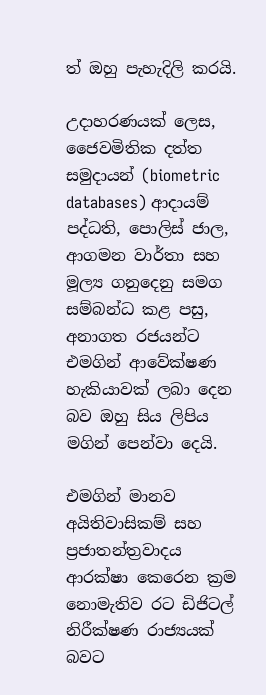ත් ඔහු පැහැදිලි කරයි.

උදාහරණයක් ලෙස, ජෛවමිතික දත්ත සමුදායන් (biometric databases) ආදායම් පද්ධති, පොලිස් ජාල, ආගමන වාර්තා සහ මූල්‍ය ගනුදෙනු සමග සම්බන්ධ කළ පසු, අනාගත රජයන්ට එමගින් ආවේක්ෂණ හැකියාවක් ලබා දෙන බව ඔහු සිය ලිපිය මගින් පෙන්වා දෙයි.

එමගින් මානව අයිතිවාසිකම් සහ ප්‍රජාතන්ත්‍රවාදය ආරක්ෂා කෙරෙන ක්‍රම නොමැතිව රට ඩිජිටල් නිරීක්ෂණ රාජ්‍යයක් බවට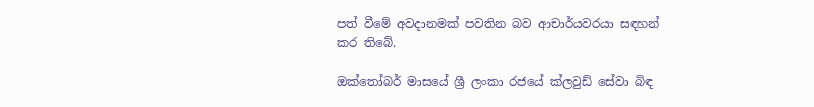පත් වීමේ අවදානමක් පවතින බව ආචාර්යවරයා සඳහන් කර තිබේ.

ඔක්තෝබර් මාසයේ ශ්‍රී ලංකා රජයේ ක්ලවුඩ් සේවා බිඳ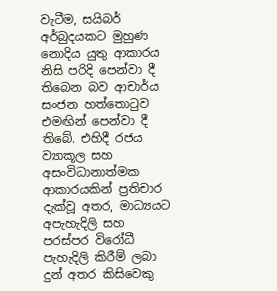වැටීම, සයිබර් අර්බුදයකට මුහුණ නොදිය යුතු ආකාරය නිසි පරිදි පෙන්වා දී තිබෙන බව ආචාර්ය සංජන හත්තොටුව එමඟින් පෙන්වා දී තිබේ. එහිදී රජය ව්‍යාකූල සහ අසංවිධානාත්මක ආකාරයකින් ප්‍රතිචාර දැක්වූ අතර, මාධ්‍යයට අපැහැදිලි සහ පරස්පර විරෝධී පැහැදිලි කිරීම් ලබා දුන් අතර කිසිවෙකු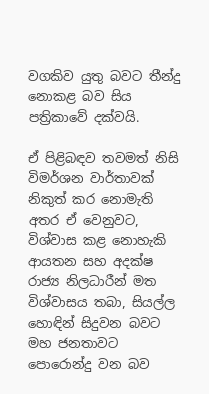වගකිව යුතු බවට තීන්දු නොකළ බව සිය පත්‍රිකාවේ දක්වයි.

ඒ පිළිබඳව තවමත් නිසි විමර්ශන වාර්තාවක් නිකුත් කර නොමැති අතර ඒ වෙනුවට, විශ්වාස කළ නොහැකි ආයතන සහ අදක්ෂ රාජ්‍ය නිලධාරීන් මත විශ්වාසය තබා, සියල්ල හොඳින් සිදුවන බවට මහ ජනතාවට පොරොන්දු වන බව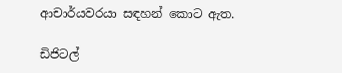ආචාර්යවරයා සඳහන් කොට ඇත.

ඩිජිටල්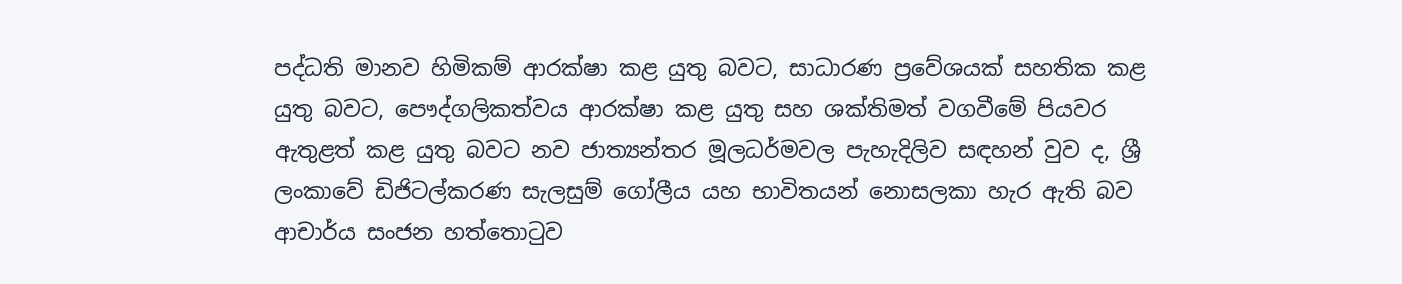පද්ධති මානව හිමිකම් ආරක්ෂා කළ යුතු බවට, සාධාරණ ප්‍රවේශයක් සහතික කළ යුතු බවට, පෞද්ගලිකත්වය ආරක්ෂා කළ යුතු සහ ශක්තිමත් වගවීමේ පියවර ඇතුළත් කළ යුතු බවට නව ජාත්‍යන්තර මූලධර්මවල පැහැදිලිව සඳහන් වුව ද, ශ්‍රී ලංකාවේ ඩිජිටල්කරණ සැලසුම් ගෝලීය යහ භාවිතයන් නොසලකා හැර ඇති බව ආචාර්ය සංජන හත්තොටුව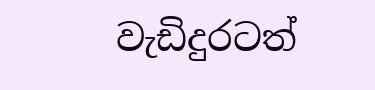වැඩිදුරටත්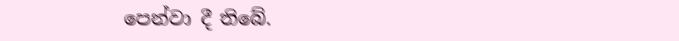පෙන්වා දී තිබේ.